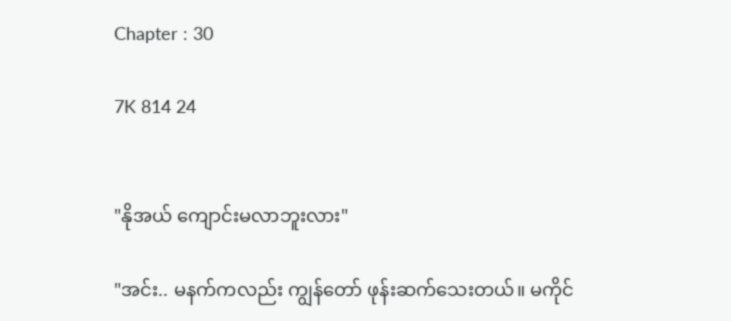Chapter : 30

7K 814 24


"နိုအယ် ကျောင်းမလာဘူးလား"

"အင်း.. မနက်ကလည်း ကျွန်တော် ဖုန်းဆက်သေးတယ်။ မကိုင်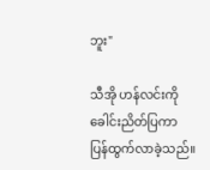ဘူး"

သီအို ဟန်လင်းကို ခေါင်းညိတ်ပြကာ ပြန်ထွက်လာခဲ့သည်။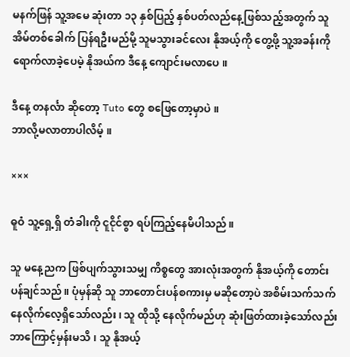မနက်ဖြန် သူ့အမေ ဆုံးတာ ၁၃ နှစ်ပြည့် နှစ်ပတ်လည်နေ့ဖြစ်သည့်အတွက် သူ အိမ်တစ်ခေါက် ပြန်ရဦးမည်မို့ သူမသွားခင်လေး နိုအယ့်ကို တွေ့ဖို့ သူ့အခန်းကို ရောက်လာခဲ့ပေမဲ့ နိုအယ်က ဒီနေ့ ကျောင်းမလာပေ။

ဒီနေ့ တနင်္လာ ဆိုတော့ Tuto တွေ စဖြေတော့မှာပဲ။
ဘာလို့မလာတာပါလိမ့်။

×××

ဓူဝံ သူ့ရှေ့ရှိ တံခါးကို ငူငိုင်စွာ ရပ်ကြည့်နေမိပါသည်။

သူ မနေ့ညက ဖြစ်ပျက်သွားသမျှ ကိစ္စတွေ အားလုံးအတွက် နိုအယ့်ကို တောင်းပန်ချင်သည်။ ပုံမှန်ဆို သူ ဘာတောင်းပန်စကားမှ မဆိုတော့ပဲ အစိမ်းသက်သက် နေလိုက်လေ့ရှိသော်လည်း၊ သူ ထိုသို့ နေလိုက်မည်ဟု ဆုံးဖြတ်ထားခဲ့သော်လည်း ဘာကြောင့်မှန်းမသိ၊ သူ နိုအယ့်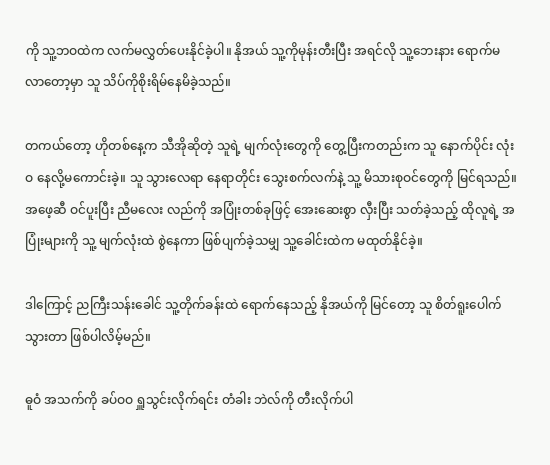ကို သူ့ဘဝထဲက လက်မလွှတ်ပေးနိုင်ခဲ့ပါ။ နိုအယ် သူ့ကိုမုန်းတီးပြီး အရင်လို သူ့ဘေးနား ရောက်မလာတော့မှာ သူ သိပ်ကိုစိုးရိမ်နေမိခဲ့သည်။

တကယ်တော့ ဟိုတစ်နေ့က သီအိုဆိုတဲ့ သူရဲ့ မျက်လုံးတွေကို တွေ့ပြီးကတည်းက သူ နောက်ပိုင်း လုံးဝ နေလို့မကောင်းခဲ့။ သူ သွားလေရာ နေရာတိုင်း သွေးစက်လက်နဲ့ သူ့ မိသားစုဝင်တွေကို မြင်ရသည်။ အဖေ့ဆီ ဝင်ပူးပြီး ညီမလေး လည်ကို အပြုံးတစ်ခုဖြင့် အေးဆေးစွာ လှီးပြီး သတ်ခဲ့သည့် ထိုလူရဲ့ အပြုံးများကို သူ့ မျက်လုံးထဲ စွဲနေကာ ဖြစ်ပျက်ခဲ့သမျှ သူ့ခေါင်းထဲက မထုတ်နိုင်ခဲ့။

ဒါကြောင့် ညကြီးသန်းခေါင် သူ့တိုက်ခန်းထဲ ရောက်နေသည့် နိုအယ်ကို မြင်တော့ သူ စိတ်ရူးပေါက်သွားတာ ဖြစ်ပါလိမ့်မည်။

ဓူဝံ အသက်ကို ခပ်ဝဝ ရှူသွင်းလိုက်ရင်း တံခါး ဘဲလ်ကို တီးလိုက်ပါ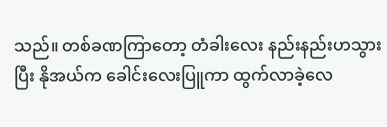သည်။ တစ်ခဏကြာတော့ တံခါးလေး နည်းနည်းဟသွားပြီး နိုအယ်က ခေါင်းလေးပြူကာ ထွက်လာခဲ့လေ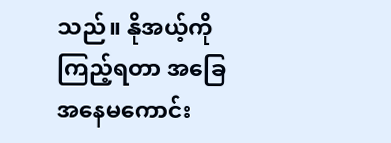သည်။ နိုအယ့်ကို ကြည့်ရတာ အခြေအနေမကောင်း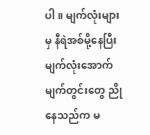ပါ။ မျက်လုံးများမှ နီရဲအစ်မို့နေပြီး မျက်လုံးအောက် မျက်တွင်းတွေ ညိုနေသည်က မ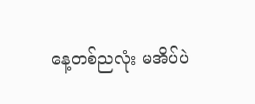နေ့တစ်ညလုံး မအိပ်ပဲ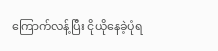ကြောက်လန့်ပြီး ငိုယိုနေခဲ့ပုံရ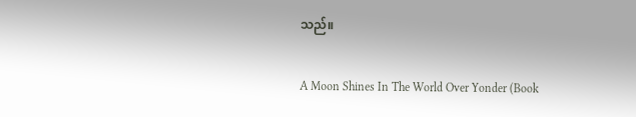သည်။

A Moon Shines In The World Over Yonder (Book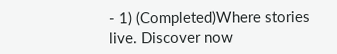- 1) (Completed)Where stories live. Discover now